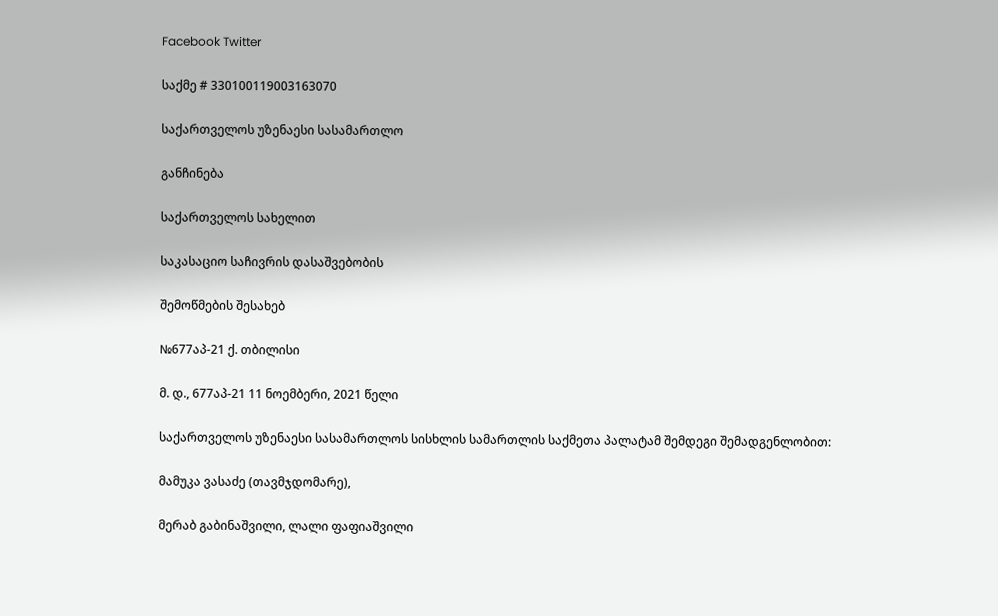Facebook Twitter

საქმე # 330100119003163070

საქართველოს უზენაესი სასამართლო

განჩინება

საქართველოს სახელით

საკასაციო საჩივრის დასაშვებობის

შემოწმების შესახებ

№677აპ-21 ქ. თბილისი

მ. დ., 677აპ-21 11 ნოემბერი, 2021 წელი

საქართველოს უზენაესი სასამართლოს სისხლის სამართლის საქმეთა პალატამ შემდეგი შემადგენლობით:

მამუკა ვასაძე (თავმჯდომარე),

მერაბ გაბინაშვილი, ლალი ფაფიაშვილი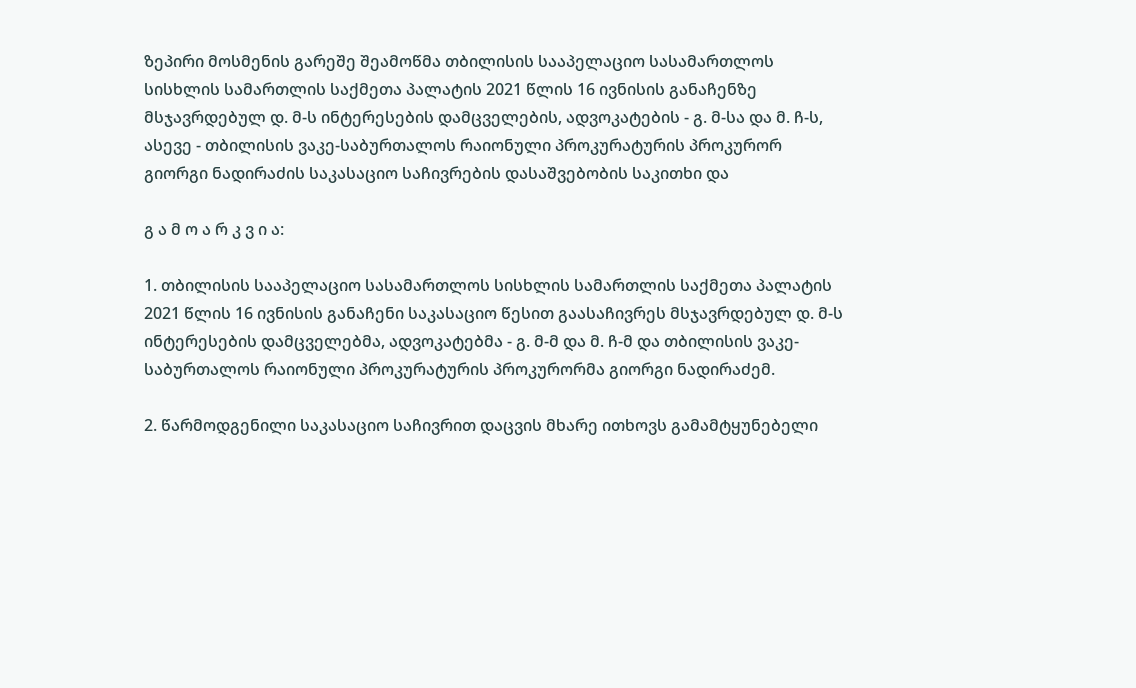ზეპირი მოსმენის გარეშე შეამოწმა თბილისის სააპელაციო სასამართლოს სისხლის სამართლის საქმეთა პალატის 2021 წლის 16 ივნისის განაჩენზე მსჯავრდებულ დ. მ-ს ინტერესების დამცველების, ადვოკატების - გ. მ-სა და მ. ჩ-ს, ასევე - თბილისის ვაკე-საბურთალოს რაიონული პროკურატურის პროკურორ გიორგი ნადირაძის საკასაციო საჩივრების დასაშვებობის საკითხი და

გ ა მ ო ა რ კ ვ ი ა:

1. თბილისის სააპელაციო სასამართლოს სისხლის სამართლის საქმეთა პალატის 2021 წლის 16 ივნისის განაჩენი საკასაციო წესით გაასაჩივრეს მსჯავრდებულ დ. მ-ს ინტერესების დამცველებმა, ადვოკატებმა - გ. მ-მ და მ. ჩ-მ და თბილისის ვაკე-საბურთალოს რაიონული პროკურატურის პროკურორმა გიორგი ნადირაძემ.

2. წარმოდგენილი საკასაციო საჩივრით დაცვის მხარე ითხოვს გამამტყუნებელი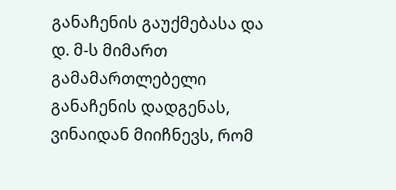განაჩენის გაუქმებასა და დ. მ-ს მიმართ გამამართლებელი განაჩენის დადგენას, ვინაიდან მიიჩნევს, რომ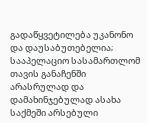გადაწყვეტილება უკანონო და დაუსაბუთებელია; სააპელაციო სასამართლომ თავის განაჩენში არასრულად და დამახინჯებულად ასახა საქმეში არსებული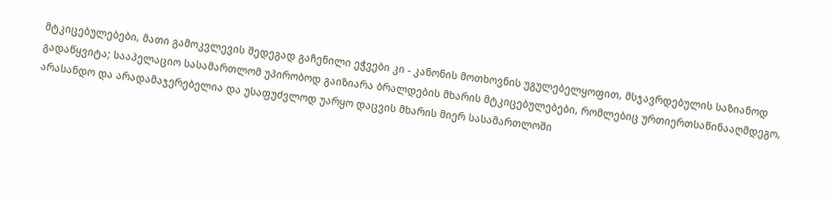მტკიცებულებები, მათი გამოკვლევის შედეგად გაჩენილი ეჭვები კი - კანონის მოთხოვნის უგულებელყოფით, მსჯავრდებულის საზიანოდ გადაწყვიტა; სააპელაციო სასამართლომ უპირობოდ გაიზიარა ბრალდების მხარის მტკიცებულებები, რომლებიც ურთიერთსაწინააღმდეგო, არასანდო და არადამაჯერებელია და უსაფუძვლოდ უარყო დაცვის მხარის მიერ სასამართლოში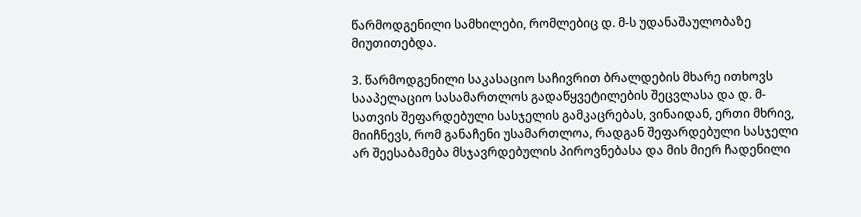წარმოდგენილი სამხილები, რომლებიც დ. მ-ს უდანაშაულობაზე მიუთითებდა.

3. წარმოდგენილი საკასაციო საჩივრით ბრალდების მხარე ითხოვს სააპელაციო სასამართლოს გადაწყვეტილების შეცვლასა და დ. მ-სათვის შეფარდებული სასჯელის გამკაცრებას, ვინაიდან, ერთი მხრივ, მიიჩნევს, რომ განაჩენი უსამართლოა, რადგან შეფარდებული სასჯელი არ შეესაბამება მსჯავრდებულის პიროვნებასა და მის მიერ ჩადენილი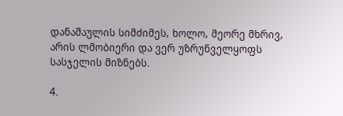დანაშაულის სიმძიმეს, ხოლო, მეორე მხრივ, არის ლმობიერი და ვერ უზრუნველყოფს სასჯელის მიზნებს.

4.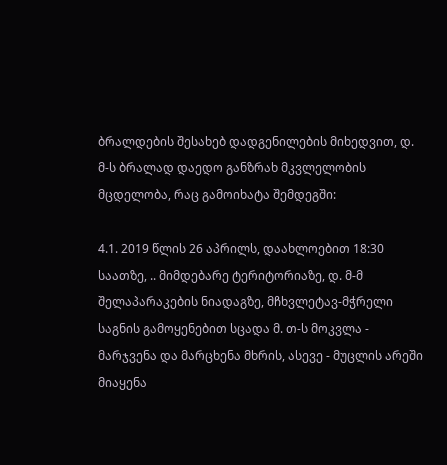ბრალდების შესახებ დადგენილების მიხედვით, დ. მ-ს ბრალად დაედო განზრახ მკვლელობის მცდელობა, რაც გამოიხატა შემდეგში:

4.1. 2019 წლის 26 აპრილს, დაახლოებით 18:30 საათზე, .. მიმდებარე ტერიტორიაზე, დ. მ-მ შელაპარაკების ნიადაგზე, მჩხვლეტავ-მჭრელი საგნის გამოყენებით სცადა მ. თ-ს მოკვლა - მარჯვენა და მარცხენა მხრის, ასევე - მუცლის არეში მიაყენა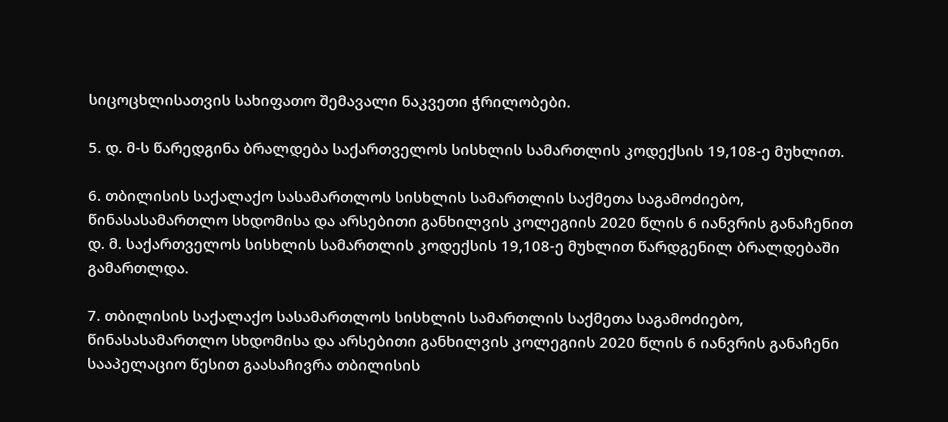სიცოცხლისათვის სახიფათო შემავალი ნაკვეთი ჭრილობები.

5. დ. მ-ს წარედგინა ბრალდება საქართველოს სისხლის სამართლის კოდექსის 19,108-ე მუხლით.

6. თბილისის საქალაქო სასამართლოს სისხლის სამართლის საქმეთა საგამოძიებო, წინასასამართლო სხდომისა და არსებითი განხილვის კოლეგიის 2020 წლის 6 იანვრის განაჩენით დ. მ. საქართველოს სისხლის სამართლის კოდექსის 19,108-ე მუხლით წარდგენილ ბრალდებაში გამართლდა.

7. თბილისის საქალაქო სასამართლოს სისხლის სამართლის საქმეთა საგამოძიებო, წინასასამართლო სხდომისა და არსებითი განხილვის კოლეგიის 2020 წლის 6 იანვრის განაჩენი სააპელაციო წესით გაასაჩივრა თბილისის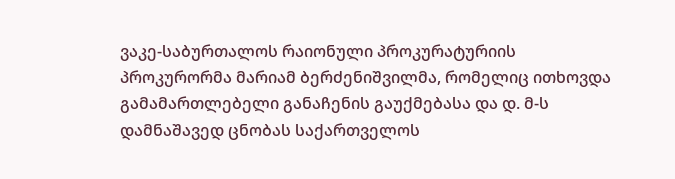ვაკე-საბურთალოს რაიონული პროკურატურიის პროკურორმა მარიამ ბერძენიშვილმა, რომელიც ითხოვდა გამამართლებელი განაჩენის გაუქმებასა და დ. მ-ს დამნაშავედ ცნობას საქართველოს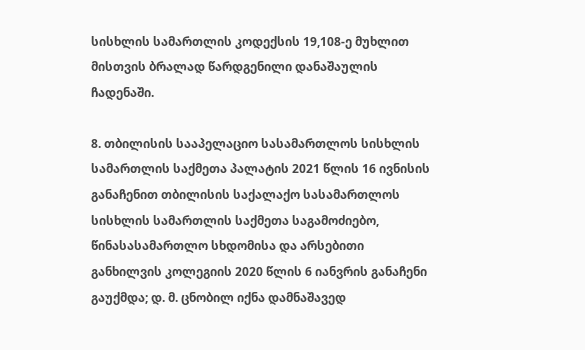სისხლის სამართლის კოდექსის 19,108-ე მუხლით მისთვის ბრალად წარდგენილი დანაშაულის ჩადენაში.

8. თბილისის სააპელაციო სასამართლოს სისხლის სამართლის საქმეთა პალატის 2021 წლის 16 ივნისის განაჩენით თბილისის საქალაქო სასამართლოს სისხლის სამართლის საქმეთა საგამოძიებო, წინასასამართლო სხდომისა და არსებითი განხილვის კოლეგიის 2020 წლის 6 იანვრის განაჩენი გაუქმდა; დ. მ. ცნობილ იქნა დამნაშავედ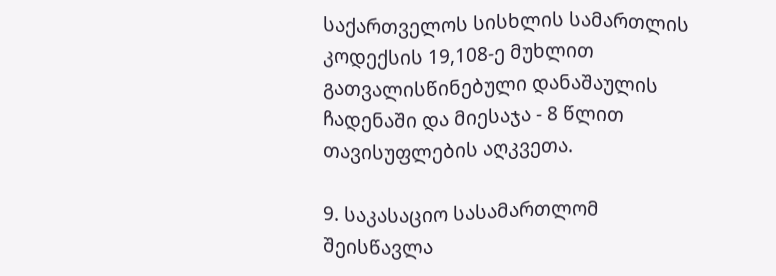საქართველოს სისხლის სამართლის კოდექსის 19,108-ე მუხლით გათვალისწინებული დანაშაულის ჩადენაში და მიესაჯა - 8 წლით თავისუფლების აღკვეთა.

9. საკასაციო სასამართლომ შეისწავლა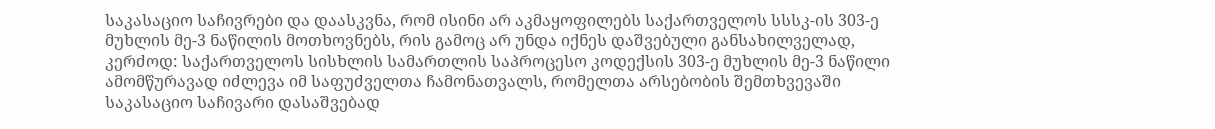საკასაციო საჩივრები და დაასკვნა, რომ ისინი არ აკმაყოფილებს საქართველოს სსსკ-ის 303-ე მუხლის მე-3 ნაწილის მოთხოვნებს, რის გამოც არ უნდა იქნეს დაშვებული განსახილველად, კერძოდ: საქართველოს სისხლის სამართლის საპროცესო კოდექსის 303-ე მუხლის მე-3 ნაწილი ამომწურავად იძლევა იმ საფუძველთა ჩამონათვალს, რომელთა არსებობის შემთხვევაში საკასაციო საჩივარი დასაშვებად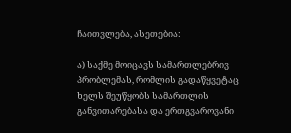ჩაითვლება, ასეთებია:

ა) საქმე მოიცავს სამართლებრივ პრობლემას, რომლის გადაწყვეტაც ხელს შეუწყობს სამართლის განვითარებასა და ერთგვაროვანი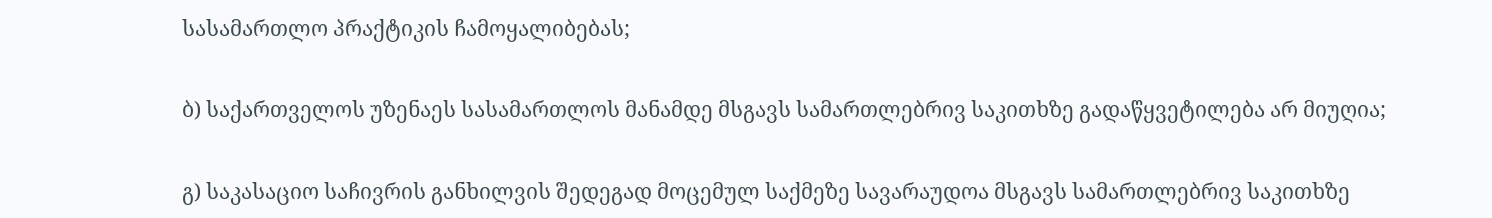სასამართლო პრაქტიკის ჩამოყალიბებას;

ბ) საქართველოს უზენაეს სასამართლოს მანამდე მსგავს სამართლებრივ საკითხზე გადაწყვეტილება არ მიუღია;

გ) საკასაციო საჩივრის განხილვის შედეგად მოცემულ საქმეზე სავარაუდოა მსგავს სამართლებრივ საკითხზე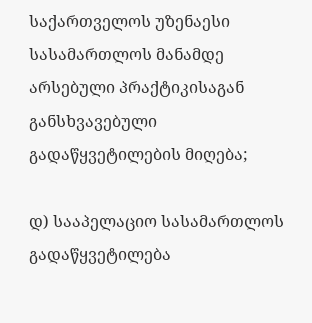საქართველოს უზენაესი სასამართლოს მანამდე არსებული პრაქტიკისაგან განსხვავებული გადაწყვეტილების მიღება;

დ) სააპელაციო სასამართლოს გადაწყვეტილება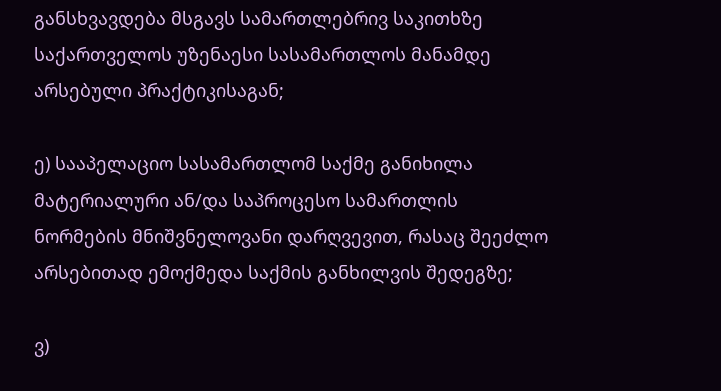განსხვავდება მსგავს სამართლებრივ საკითხზე საქართველოს უზენაესი სასამართლოს მანამდე არსებული პრაქტიკისაგან;

ე) სააპელაციო სასამართლომ საქმე განიხილა მატერიალური ან/და საპროცესო სამართლის ნორმების მნიშვნელოვანი დარღვევით, რასაც შეეძლო არსებითად ემოქმედა საქმის განხილვის შედეგზე;

ვ)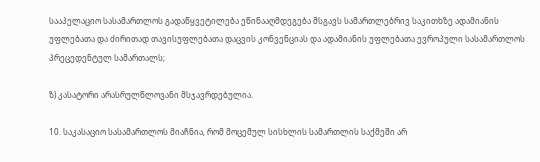სააპელაციო სასამართლოს გადაწყვეტილება ეწინააღმდეგება მსგავს სამართლებრივ საკითხზე ადამიანის უფლებათა და ძირითად თავისუფლებათა დაცვის კონვენციას და ადამიანის უფლებათა ევროპული სასამართლოს პრეცედენტულ სამართალს;

ზ) კასატორი არასრულწლოვანი მსჯავრდებულია.

10. საკასაციო სასამართლოს მიაჩნია, რომ მოცემულ სისხლის სამართლის საქმეში არ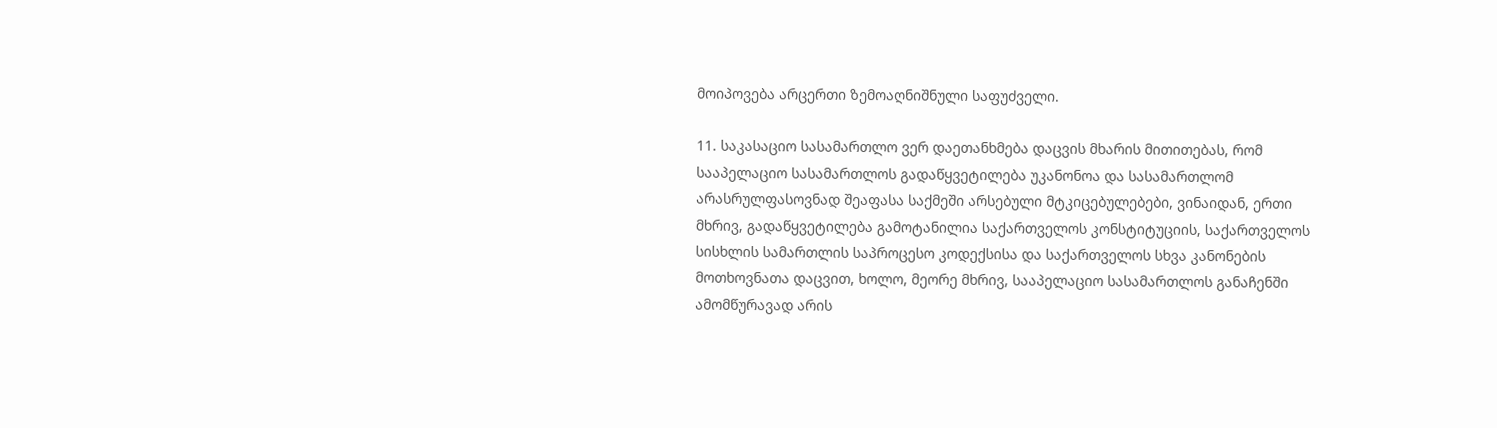მოიპოვება არცერთი ზემოაღნიშნული საფუძველი.

11. საკასაციო სასამართლო ვერ დაეთანხმება დაცვის მხარის მითითებას, რომ სააპელაციო სასამართლოს გადაწყვეტილება უკანონოა და სასამართლომ არასრულფასოვნად შეაფასა საქმეში არსებული მტკიცებულებები, ვინაიდან, ერთი მხრივ, გადაწყვეტილება გამოტანილია საქართველოს კონსტიტუციის, საქართველოს სისხლის სამართლის საპროცესო კოდექსისა და საქართველოს სხვა კანონების მოთხოვნათა დაცვით, ხოლო, მეორე მხრივ, სააპელაციო სასამართლოს განაჩენში ამომწურავად არის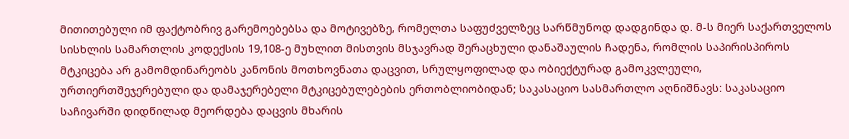მითითებული იმ ფაქტობრივ გარემოებებსა და მოტივებზე, რომელთა საფუძველზეც სარწმუნოდ დადგინდა დ. მ-ს მიერ საქართველოს სისხლის სამართლის კოდექსის 19,108-ე მუხლით მისთვის მსჯავრად შერაცხული დანაშაულის ჩადენა, რომლის საპირისპიროს მტკიცება არ გამომდინარეობს კანონის მოთხოვნათა დაცვით, სრულყოფილად და ობიექტურად გამოკვლეული, ურთიერთშეჯერებული და დამაჯერებელი მტკიცებულებების ერთობლიობიდან; საკასაციო სასმართლო აღნიშნავს: საკასაციო საჩივარში დიდწილად მეორდება დაცვის მხარის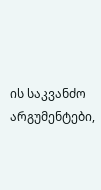ის საკვანძო არგუმენტები,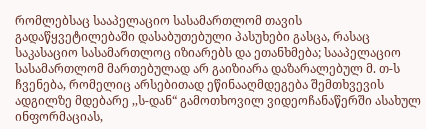რომლებსაც სააპელაციო სასამართლომ თავის გადაწყვეტილებაში დასაბუთებული პასუხები გასცა, რასაც საკასაციო სასამართლოც იზიარებს და ეთანხმება; სააპელაციო სასამართლომ მართებულად არ გაიზიარა დაზარალებულ მ. თ-ს ჩვენება, რომელიც არსებითად ეწინააღმდეგება შემთხვევის ადგილზე მდებარე ,,ს-დან“ გამოთხოვილ ვიდეოჩანაწერში ასახულ ინფორმაციას,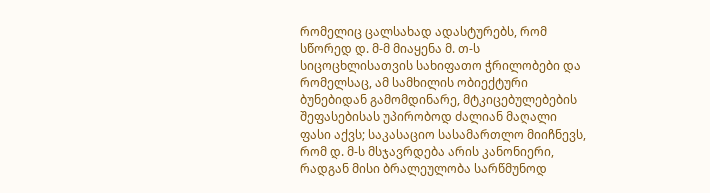რომელიც ცალსახად ადასტურებს, რომ სწორედ დ. მ-მ მიაყენა მ. თ-ს სიცოცხლისათვის სახიფათო ჭრილობები და რომელსაც, ამ სამხილის ობიექტური ბუნებიდან გამომდინარე, მტკიცებულებების შეფასებისას უპირობოდ ძალიან მაღალი ფასი აქვს; საკასაციო სასამართლო მიიჩნევს, რომ დ. მ-ს მსჯავრდება არის კანონიერი, რადგან მისი ბრალეულობა სარწმუნოდ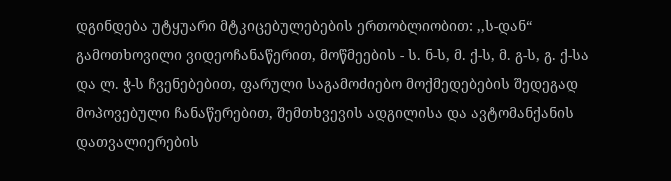დგინდება უტყუარი მტკიცებულებების ერთობლიობით: ,,ს-დან“ გამოთხოვილი ვიდეოჩანაწერით, მოწმეების - ს. ნ-ს, მ. ქ-ს, მ. გ-ს, გ. ქ-სა და ლ. ჭ-ს ჩვენებებით, ფარული საგამოძიებო მოქმედებების შედეგად მოპოვებული ჩანაწერებით, შემთხვევის ადგილისა და ავტომანქანის დათვალიერების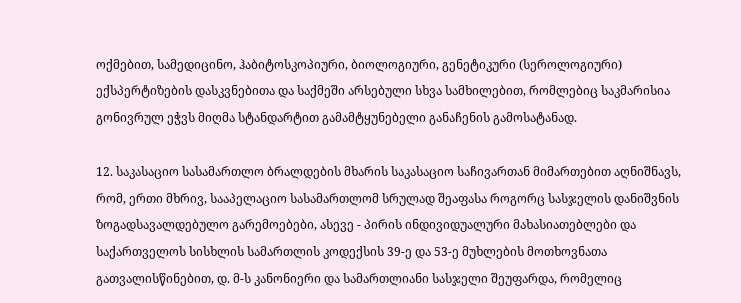ოქმებით, სამედიცინო, ჰაბიტოსკოპიური, ბიოლოგიური, გენეტიკური (სეროლოგიური) ექსპერტიზების დასკვნებითა და საქმეში არსებული სხვა სამხილებით, რომლებიც საკმარისია გონივრულ ეჭვს მიღმა სტანდარტით გამამტყუნებელი განაჩენის გამოსატანად.

12. საკასაციო სასამართლო ბრალდების მხარის საკასაციო საჩივართან მიმართებით აღნიშნავს, რომ, ერთი მხრივ, სააპელაციო სასამართლომ სრულად შეაფასა როგორც სასჯელის დანიშვნის ზოგადსავალდებულო გარემოებები, ასევე - პირის ინდივიდუალური მახასიათებლები და საქართველოს სისხლის სამართლის კოდექსის 39-ე და 53-ე მუხლების მოთხოვნათა გათვალისწინებით, დ. მ-ს კანონიერი და სამართლიანი სასჯელი შეუფარდა, რომელიც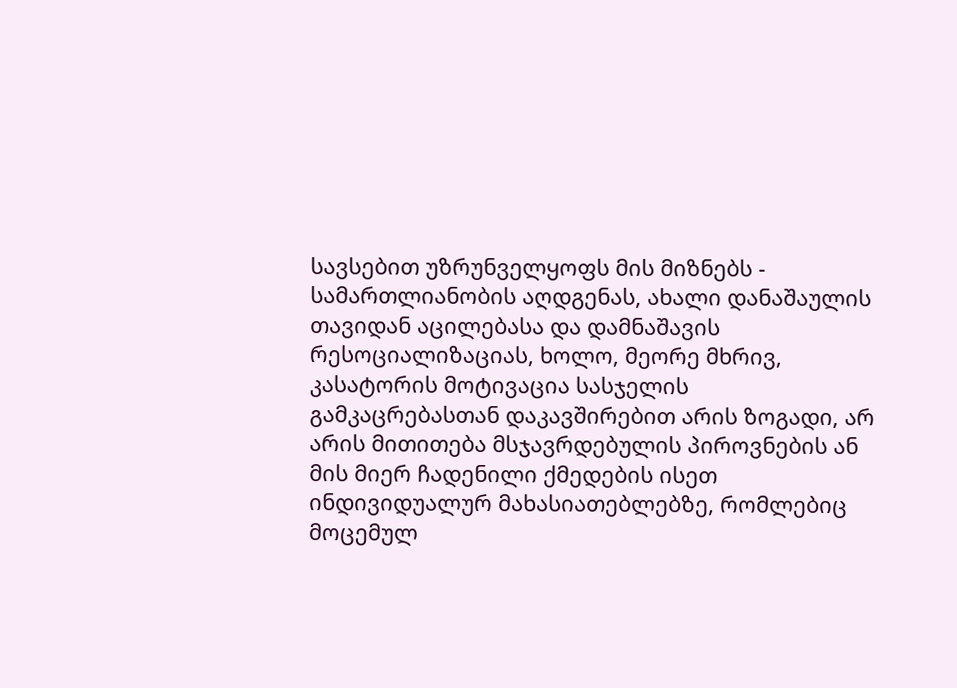სავსებით უზრუნველყოფს მის მიზნებს - სამართლიანობის აღდგენას, ახალი დანაშაულის თავიდან აცილებასა და დამნაშავის რესოციალიზაციას, ხოლო, მეორე მხრივ, კასატორის მოტივაცია სასჯელის გამკაცრებასთან დაკავშირებით არის ზოგადი, არ არის მითითება მსჯავრდებულის პიროვნების ან მის მიერ ჩადენილი ქმედების ისეთ ინდივიდუალურ მახასიათებლებზე, რომლებიც მოცემულ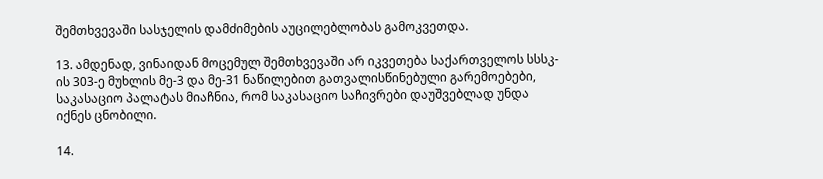შემთხვევაში სასჯელის დამძიმების აუცილებლობას გამოკვეთდა.

13. ამდენად, ვინაიდან მოცემულ შემთხვევაში არ იკვეთება საქართველოს სსსკ-ის 303-ე მუხლის მე-3 და მე-31 ნაწილებით გათვალისწინებული გარემოებები, საკასაციო პალატას მიაჩნია, რომ საკასაციო საჩივრები დაუშვებლად უნდა იქნეს ცნობილი.

14.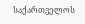საქართველოს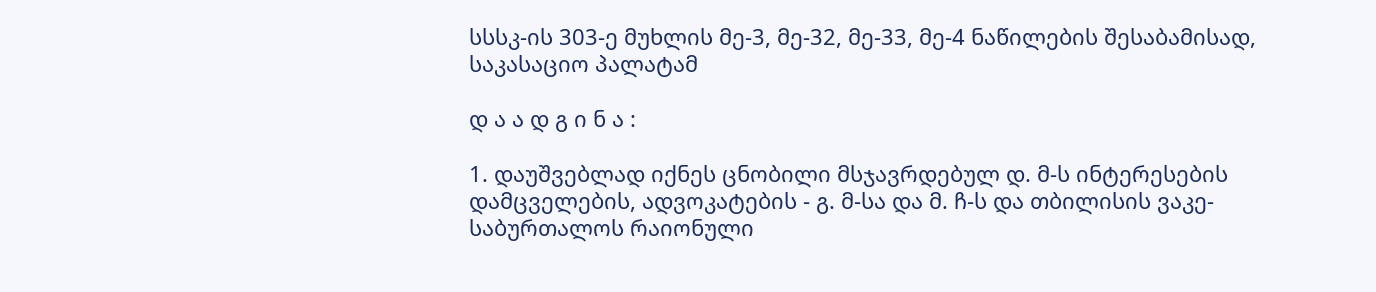სსსკ-ის 303-ე მუხლის მე-3, მე-32, მე-33, მე-4 ნაწილების შესაბამისად, საკასაციო პალატამ

დ ა ა დ გ ი ნ ა :

1. დაუშვებლად იქნეს ცნობილი მსჯავრდებულ დ. მ-ს ინტერესების დამცველების, ადვოკატების - გ. მ-სა და მ. ჩ-ს და თბილისის ვაკე-საბურთალოს რაიონული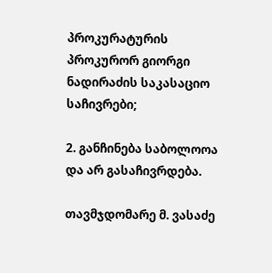პროკურატურის პროკურორ გიორგი ნადირაძის საკასაციო საჩივრები;

2. განჩინება საბოლოოა და არ გასაჩივრდება.

თავმჯდომარე მ. ვასაძე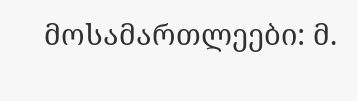მოსამართლეები: მ.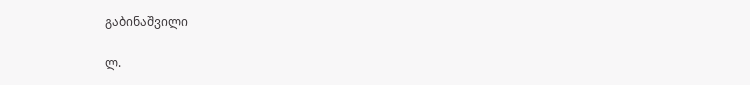გაბინაშვილი

ლ.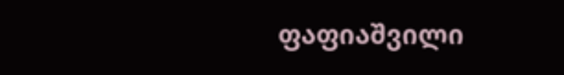ფაფიაშვილი